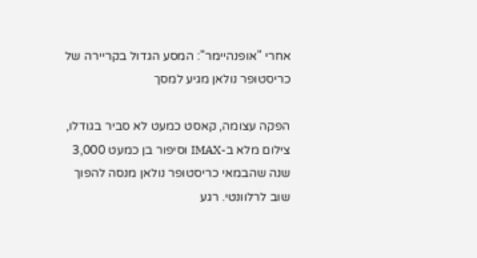אחרי "אופנהיימר": המסע הגדול בקריירה של כריסטופר נולאן מגיע למסך

הפקה עצומה, קאסט כמעט לא סביר בגודלו, צילום מלא ב-IMAX וסיפור בן כמעט 3,000 שנה שהבמאי כריסטופר נולאן מנסה להפוך שוב לרלוונטי. רגע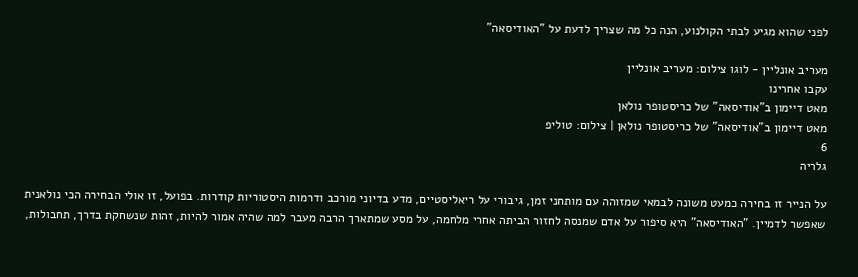לפני שהוא מגיע לבתי הקולנוע, הנה כל מה שצריך לדעת על "האודיסאה"

מעריב אונליין - לוגו צילום: מעריב אונליין
עקבו אחרינו
מאט דיימון ב"אודיסאה" של כריסטופר נולאן
מאט דיימון ב"אודיסאה" של כריסטופר נולאן | צילום: טוליפ
6
גלריה

על הנייר זו בחירה כמעט משונה לבמאי שמזוהה עם מותחני זמן, גיבורי על ריאליסטיים, מדע בדיוני מורכב ודרמות היסטוריות קודרות. בפועל, זו אולי הבחירה הכי נולאנית שאפשר לדמיין. "האודיסאה" היא סיפור על אדם שמנסה לחזור הביתה אחרי מלחמה, על מסע שמתארך הרבה מעבר למה שהיה אמור להיות, זהות שנשחקת בדרך, תחבולות,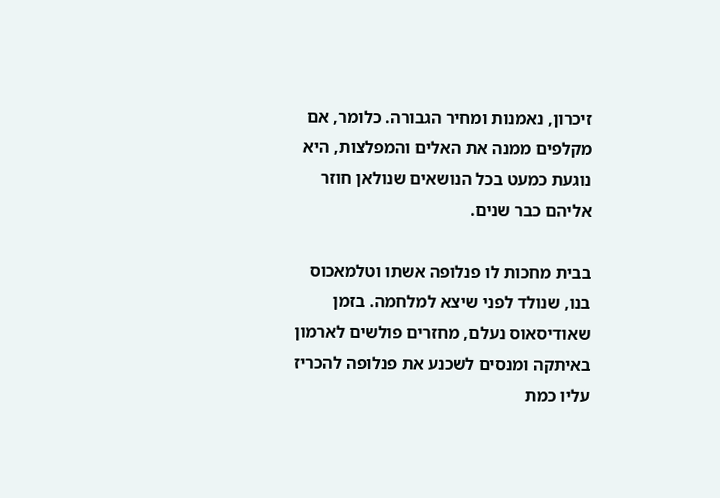זיכרון, נאמנות ומחיר הגבורה. כלומר, אם מקלפים ממנה את האלים והמפלצות, היא נוגעת כמעט בכל הנושאים שנולאן חוזר אליהם כבר שנים.

בבית מחכות לו פנלופה אשתו וטלמאכוס בנו, שנולד לפני שיצא למלחמה. בזמן שאודיסאוס נעלם, מחזרים פולשים לארמון באיתקה ומנסים לשכנע את פנלופה להכריז עליו כמת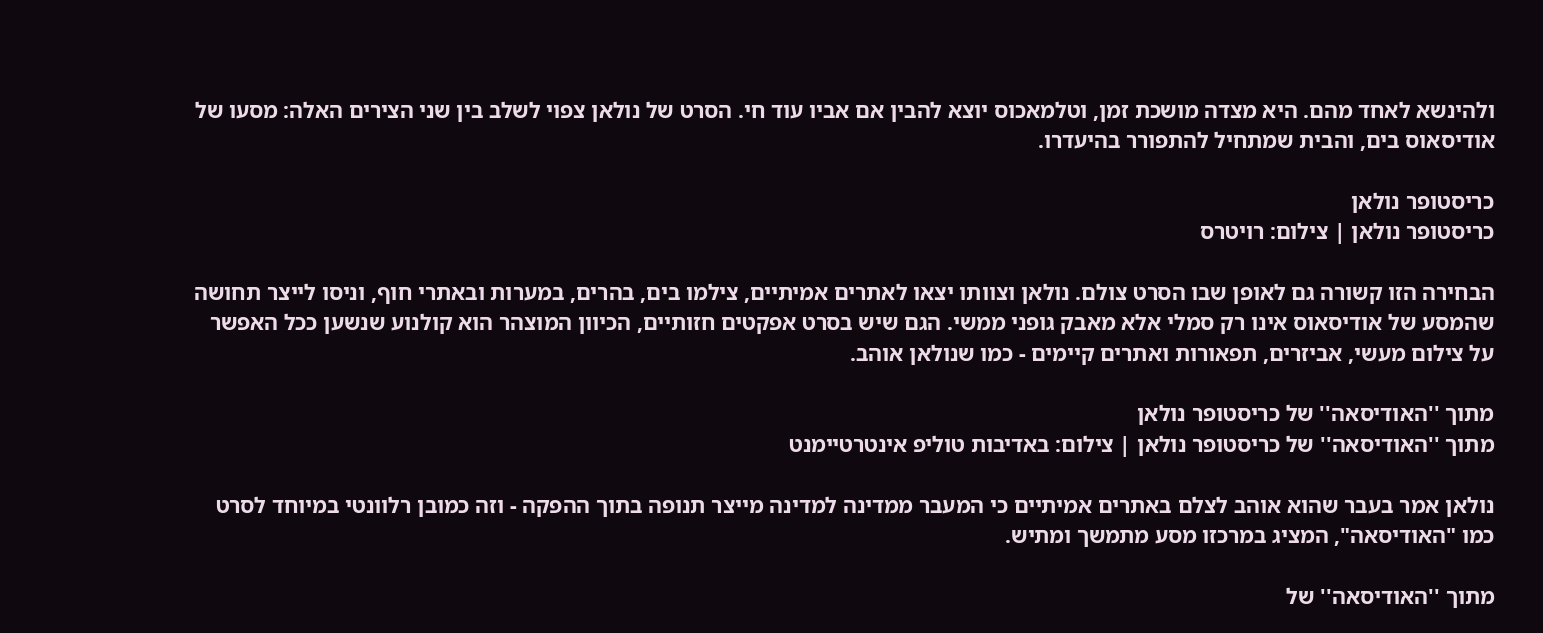ולהינשא לאחד מהם. היא מצדה מושכת זמן, וטלמאכוס יוצא להבין אם אביו עוד חי. הסרט של נולאן צפוי לשלב בין שני הצירים האלה: מסעו של אודיסאוס בים, והבית שמתחיל להתפורר בהיעדרו.

כריסטופר נולאן
כריסטופר נולאן | צילום: רויטרס

הבחירה הזו קשורה גם לאופן שבו הסרט צולם. נולאן וצוותו יצאו לאתרים אמיתיים, צילמו בים, בהרים, במערות ובאתרי חוף, וניסו לייצר תחושה שהמסע של אודיסאוס אינו רק סמלי אלא מאבק גופני ממשי. הגם שיש בסרט אפקטים חזותיים, הכיוון המוצהר הוא קולנוע שנשען ככל האפשר על צילום מעשי, אביזרים, תפאורות ואתרים קיימים - כמו שנולאן אוהב.

מתוך ''האודיסאה'' של כריסטופר נולאן
מתוך ''האודיסאה'' של כריסטופר נולאן | צילום: באדיבות טוליפ אינטרטיימנט

נולאן אמר בעבר שהוא אוהב לצלם באתרים אמיתיים כי המעבר ממדינה למדינה מייצר תנופה בתוך ההפקה - וזה כמובן רלוונטי במיוחד לסרט כמו "האודיסאה", המציג במרכזו מסע מתמשך ומתיש.

מתוך ''האודיסאה'' של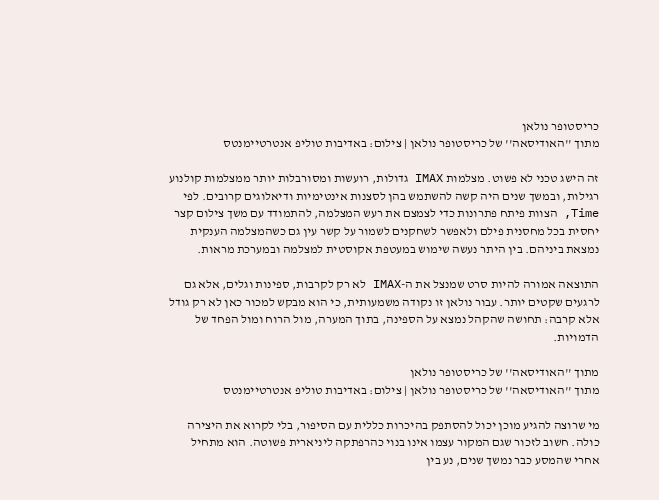כריסטופר נולאן
מתוך ''האודיסאה'' של כריסטופר נולאן | צילום: באדיבות טוליפ אנטרטיימנטס

זה הישג טכני לא פשוט. מצלמות IMAX גדולות, רועשות ומסורבלות יותר ממצלמות קולנוע רגילות, ובמשך שנים היה קשה להשתמש בהן לסצנות אינטימיות ודיאלוגים קרובים. לפי Time, הצוות פיתח פתרונות כדי לצמצם את רעש המצלמה, להתמודד עם משך צילום קצר יחסית בכל מחסנית פילם ולאפשר לשחקנים לשמור על קשר עין גם כשהמצלמה הענקית נמצאת ביניהם. בין היתר נעשה שימוש במעטפת אקוסטית למצלמה ובמערכת מראות.

התוצאה אמורה להיות סרט שמנצל את ה-IMAX לא רק לקרבות, ספינות וגלים, אלא גם לרגעים שקטים יותר. עבור נולאן זו נקודה משמעותית, כי הוא מבקש למכור כאן לא רק גודל אלא קרבה: תחושה שהקהל נמצא על הספינה, בתוך המערה, מול הרוח ומול הפחד של הדמויות.

מתוך ''האודיסאה'' של כריסטופר נולאן
מתוך ''האודיסאה'' של כריסטופר נולאן | צילום: באדיבות טוליפ אנטרטיימנטס

מי שרוצה להגיע מוכן יכול להסתפק בהיכרות כללית עם הסיפור, בלי לקרוא את היצירה כולה. חשוב לזכור שגם המקור עצמו אינו בנוי כהרפתקה ליניארית פשוטה. הוא מתחיל אחרי שהמסע כבר נמשך שנים, נע בין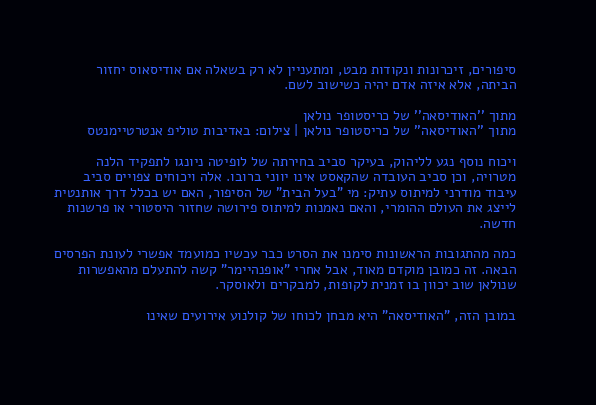סיפורים, זיכרונות ונקודות מבט, ומתעניין לא רק בשאלה אם אודיסאוס יחזור הביתה, אלא איזה אדם יהיה כשישוב לשם.

מתוך ''האודיסאה'' של כריסטופר נולאן
מתוך ''האודיסאה'' של כריסטופר נולאן | צילום: באדיבות טוליפ אנטרטיימנטס

ויכוח נוסף נגע לליהוק, בעיקר סביב בחירתה של לופיטה ניונגו לתפקיד הלנה מטרויה, וכן סביב העובדה שהקאסט אינו יווני ברובו. אלה ויכוחים צפויים סביב עיבוד מודרני למיתוס עתיק: מי "בעל הבית" של הסיפור, האם יש בכלל דרך אותנטית לייצג את העולם ההומרי, והאם נאמנות למיתוס פירושה שחזור היסטורי או פרשנות חדשה.

כמה מהתגובות הראשונות סימנו את הסרט כבר עכשיו כמועמד אפשרי לעונת הפרסים הבאה. זה כמובן מוקדם מאוד, אבל אחרי "אופנהיימר" קשה להתעלם מהאפשרות שנולאן שוב יכוון בו זמנית לקופות, למבקרים ולאוסקר.

במובן הזה, "האודיסאה" היא מבחן לכוחו של קולנוע אירועים שאינו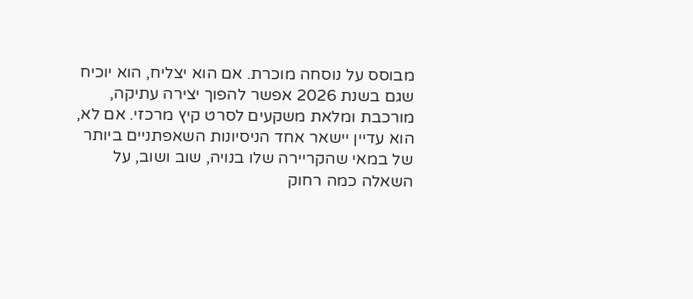מבוסס על נוסחה מוכרת. אם הוא יצליח, הוא יוכיח שגם בשנת 2026 אפשר להפוך יצירה עתיקה, מורכבת ומלאת משקעים לסרט קיץ מרכזי. אם לא, הוא עדיין יישאר אחד הניסיונות השאפתניים ביותר של במאי שהקריירה שלו בנויה, שוב ושוב, על השאלה כמה רחוק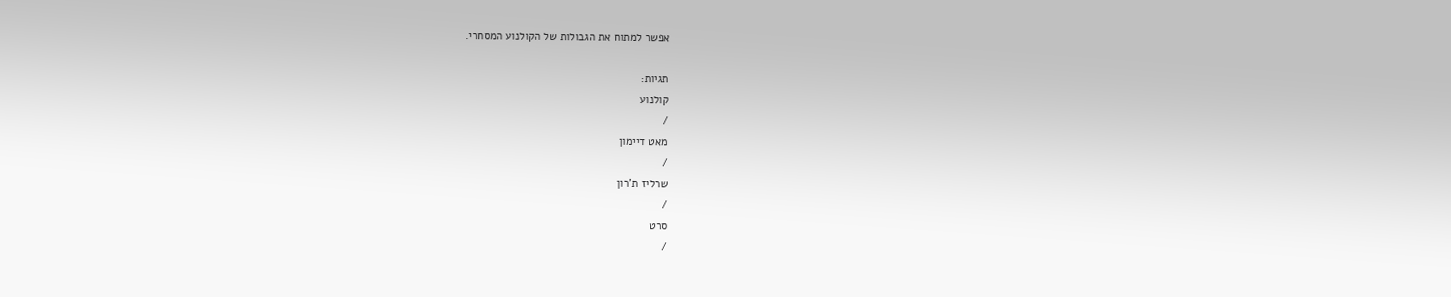אפשר למתוח את הגבולות של הקולנוע המסחרי.

תגיות:
קולנוע
/
מאט דיימון
/
שרליז ת'רון
/
סרט
/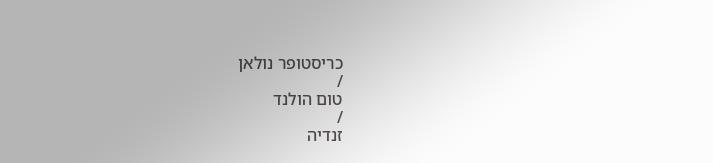כריסטופר נולאן
/
טום הולנד
/
זנדיה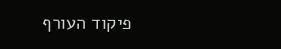פיקוד העורף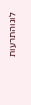לוגוהתרעות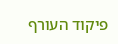פיקוד העורף